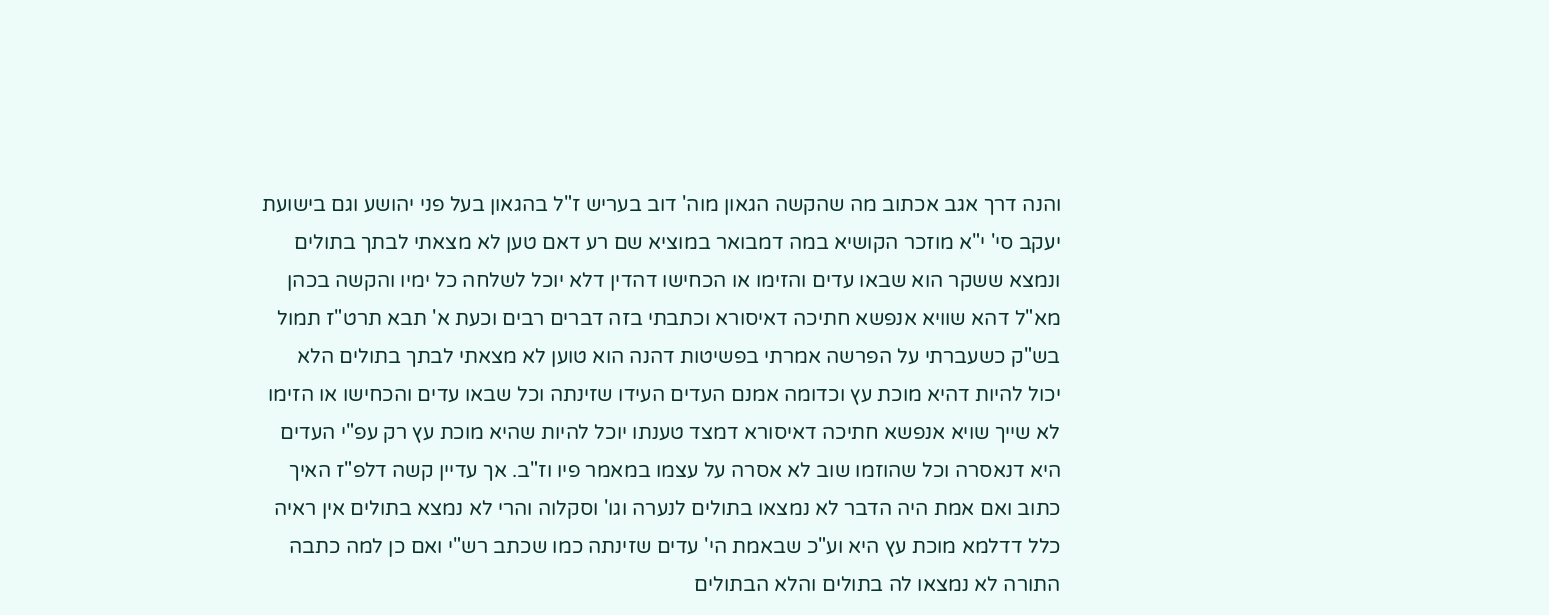והנה דרך אגב אכתוב מה שהקשה הגאון מוה' דוב בעריש ז"ל בהגאון בעל פני יהושע וגם בישועת יעקב סי' י"א מוזכר הקושיא במה דמבואר במוציא שם רע דאם טען לא מצאתי לבתך בתולים ונמצא ששקר הוא שבאו עדים והזימו או הכחישו דהדין דלא יוכל לשלחה כל ימיו והקשה בכהן מא"ל דהא שוויא אנפשא חתיכה דאיסורא וכתבתי בזה דברים רבים וכעת א' תבא תרט"ז תמול בש"ק כשעברתי על הפרשה אמרתי בפשיטות דהנה הוא טוען לא מצאתי לבתך בתולים הלא יכול להיות דהיא מוכת עץ וכדומה אמנם העדים העידו שזינתה וכל שבאו עדים והכחישו או הזימו לא שייך שויא אנפשא חתיכה דאיסורא דמצד טענתו יוכל להיות שהיא מוכת עץ רק עפ"י העדים היא דנאסרה וכל שהוזמו שוב לא אסרה על עצמו במאמר פיו וז"ב. אך עדיין קשה דלפ"ז האיך כתוב ואם אמת היה הדבר לא נמצאו בתולים לנערה וגו' וסקלוה והרי לא נמצא בתולים אין ראיה כלל דדלמא מוכת עץ היא וע"כ שבאמת הי' עדים שזינתה כמו שכתב רש"י ואם כן למה כתבה התורה לא נמצאו לה בתולים והלא הבתולים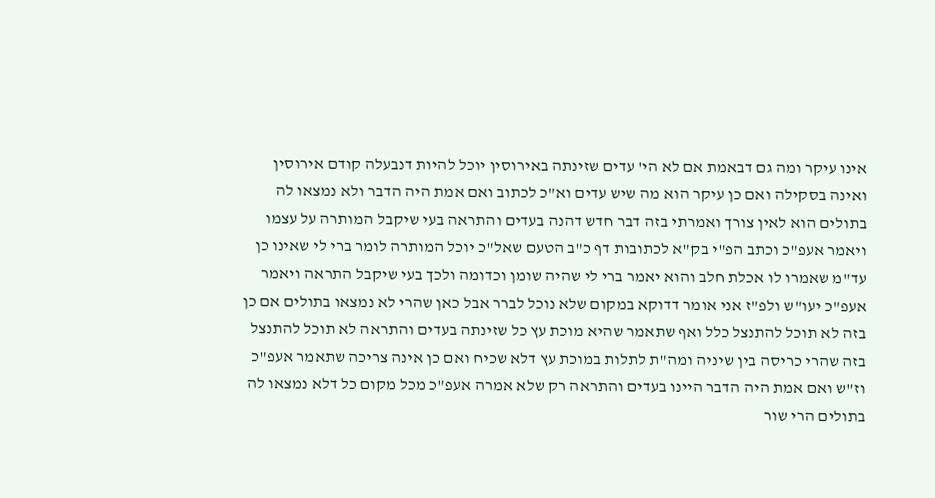אינו עיקר ומה גם דבאמת אם לא הי' עדים שזינתה באירוסין יוכל להיות דנבעלה קודם אירוסין ואינה בסקילה ואם כן עיקר הוא מה שיש עדים וא"כ לכתוב ואם אמת היה הדבר ולא נמצאו לה בתולים הוא לאין צורך ואמרתי בזה דבר חדש דהנה בעדים והתראה בעי שיקבל המותרה על עצמו ויאמר אעפ"כ וכתב הפ"י בק"א לכתובות דף כ"ב הטעם שאל"כ יוכל המותרה לומר ברי לי שאינו כן עד"מ שאמרו לו אכלת חלב והוא יאמר ברי לי שהיה שומן וכדומה ולכך בעי שיקבל התראה ויאמר אעפ"כ יעו"ש ולפ"ז אני אומר דדוקא במקום שלא נוכל לברר אבל כאן שהרי לא נמצאו בתולים אם כן בזה לא תוכל להתנצל כלל ואף שתאמר שהיא מוכת עץ כל שזינתה בעדים והתראה לא תוכל להתנצל בזה שהרי כריסה בין שיניה ומה"ת לתלות במוכת עץ דלא שכיח ואם כן אינה צריכה שתאמר אעפ"כ וז"ש ואם אמת היה הדבר היינו בעדים והתראה רק שלא אמרה אעפ"כ מכל מקום כל דלא נמצאו לה בתולים הרי שור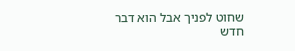שחוט לפניך אבל הוא דבר חדש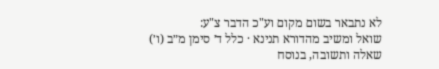לא נתבאר בשום מקום וע"כ הדבר צ"ע:
שואל ומשיב מהדורא תנינא · כלל ד׳ סימן מ״ב (ו׳)
שאלה ותשובה, בנוסח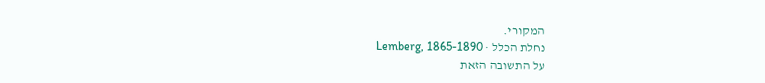המקורי.
נחלת הכלל · Lemberg, 1865-1890
על התשובה הזאת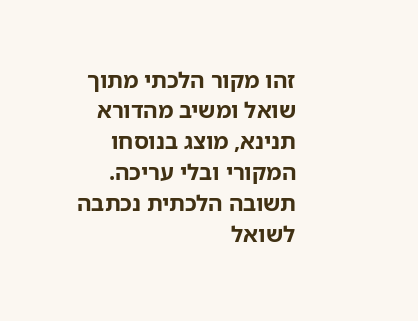זהו מקור הלכתי מתוך שואל ומשיב מהדורא תנינא, מוצג בנוסחו המקורי ובלי עריכה. תשובה הלכתית נכתבה לשואל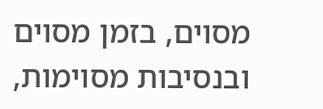מסוים, בזמן מסוים ובנסיבות מסוימות,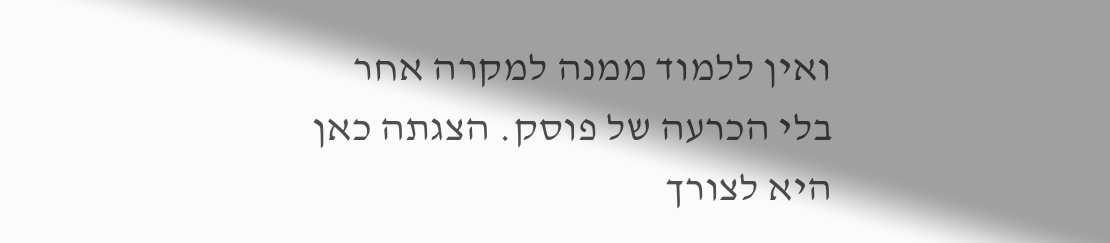ואין ללמוד ממנה למקרה אחר בלי הכרעה של פוסק. הצגתה כאן היא לצורך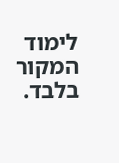לימוד המקור בלבד.